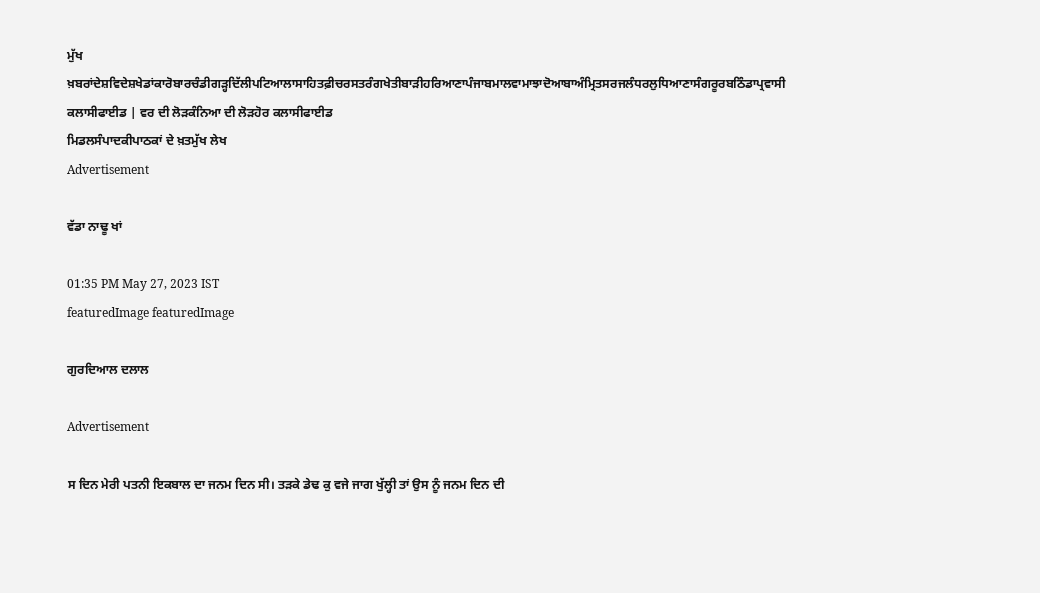ਮੁੱਖ ਖ਼ਬਰਾਂਦੇਸ਼ਵਿਦੇਸ਼ਖੇਡਾਂਕਾਰੋਬਾਰਚੰਡੀਗੜ੍ਹਦਿੱਲੀਪਟਿਆਲਾਸਾਹਿਤਫ਼ੀਚਰਸਤਰੰਗਖੇਤੀਬਾੜੀਹਰਿਆਣਾਪੰਜਾਬਮਾਲਵਾਮਾਝਾਦੋਆਬਾਅੰਮ੍ਰਿਤਸਰਜਲੰਧਰਲੁਧਿਆਣਾਸੰਗਰੂਰਬਠਿੰਡਾਪ੍ਰਵਾਸੀ
ਕਲਾਸੀਫਾਈਡ | ਵਰ ਦੀ ਲੋੜਕੰਨਿਆ ਦੀ ਲੋੜਹੋਰ ਕਲਾਸੀਫਾਈਡ
ਮਿਡਲਸੰਪਾਦਕੀਪਾਠਕਾਂ ਦੇ ਖ਼ਤਮੁੱਖ ਲੇਖ
Advertisement

ਵੱਡਾ ਨਾਢੂ ਖਾਂ

01:35 PM May 27, 2023 IST
featuredImage featuredImage

ਗੁਰਦਿਆਲ ਦਲਾਲ

Advertisement

ਸ ਦਿਨ ਮੇਰੀ ਪਤਨੀ ਇਕਬਾਲ ਦਾ ਜਨਮ ਦਿਨ ਸੀ। ਤੜਕੇ ਡੇਢ ਕੁ ਵਜੇ ਜਾਗ ਖੁੱਲ੍ਹੀ ਤਾਂ ਉਸ ਨੂੰ ਜਨਮ ਦਿਨ ਦੀ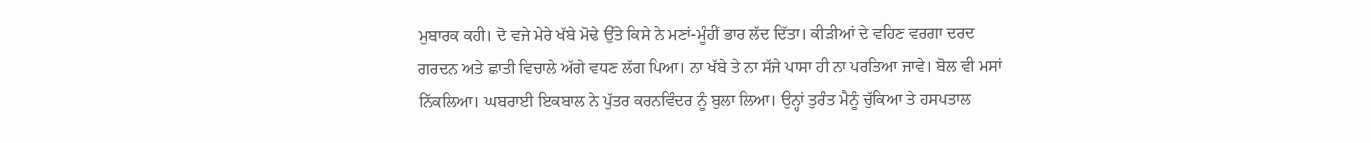ਮੁਬਾਰਕ ਕਹੀ। ਦੋ ਵਜੇ ਮੇਰੇ ਖੱਬੇ ਮੋਢੇ ਉੱਤੇ ਕਿਸੇ ਨੇ ਮਣਾਂ-ਮੂੰਹੀਂ ਭਾਰ ਲੱਦ ਦਿੱਤਾ। ਕੀੜੀਆਂ ਦੇ ਵਹਿਣ ਵਰਗਾ ਦਰਦ ਗਰਦਨ ਅਤੇ ਛਾਤੀ ਵਿਚਾਲੇ ਅੱਗੇ ਵਧਣ ਲੱਗ ਪਿਆ। ਨਾ ਖੱਬੇ ਤੇ ਨਾ ਸੱਜੇ ਪਾਸਾ ਹੀ ਨਾ ਪਰਤਿਆ ਜਾਵੇ। ਬੋਲ ਵੀ ਮਸਾਂ ਨਿੱਕਲਿਆ। ਘਬਰਾਈ ਇਕਬਾਲ ਨੇ ਪੁੱਤਰ ਕਰਨਵਿੰਦਰ ਨੂੰ ਬੁਲਾ ਲਿਆ। ਉਨ੍ਹਾਂ ਤੁਰੰਤ ਮੈਨੂੰ ਚੁੱਕਿਆ ਤੇ ਹਸਪਤਾਲ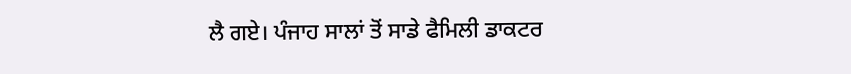ਲੈ ਗਏ। ਪੰਜਾਹ ਸਾਲਾਂ ਤੋਂ ਸਾਡੇ ਫੈਮਿਲੀ ਡਾਕਟਰ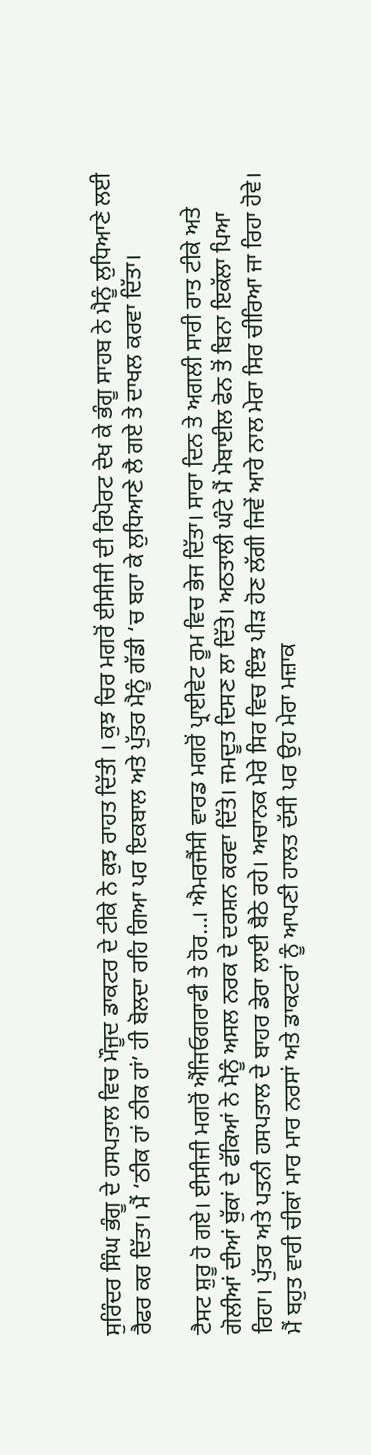ਸੁਰਿੰਦਰ ਸਿੰਘ ਭੰਗੂ ਦੇ ਹਸਪਤਾਲ ਵਿਚ ਮੌਜੂਦ ਡਾਕਟਰ ਦੇ ਟੀਕੇ ਨੇ ਕੁਝ ਰਾਹਤ ਦਿੱਤੀ । ਕੁਝ ਚਿਰ ਮਗਰੋਂ ਈਸੀਜੀ ਦੀ ਰਿਪੋਰਟ ਦੇਖ ਕੇ ਭੰਗੂ ਸਾਹਬ ਨੇ ਮੈਨੂੰ ਲੁਧਿਆਣੇ ਲਈ ਰੈਫਰ ਕਰ ਦਿੱਤਾ। ਮੈਂ ‘ਠੀਕ ਹਾਂ ਠੀਕ ਹਾਂ’ ਹੀ ਬੋਲਦਾ ਰਹਿ ਗਿਆ ਪਰ ਇਕਬਾਲ ਅਤੇ ਪੁੱਤਰ ਮੈਨੂੰ ਗੱਡੀ ‘ਚ ਬਹਾ ਕੇ ਲੁਧਿਆਣੇ ਲੈ ਗਏ ਤੇ ਦਾਖਲ ਕਰਵਾ ਦਿੱਤਾ।

ਟੈਸਟ ਸ਼ੁਰੂ ਹੋ ਗਏ। ਈਸੀਜੀ ਮਗਰੋਂ ਐਂਜਿਓਗਰਾਫੀ ਤੇ ਹੋਰ…। ਐਮਰਜੈਂਸੀ ਵਾਰਡ ਮਗਰੋਂ ਪ੍ਰਾਈਵੇਟ ਰੂਮ ਵਿਚ ਭੇਜ ਦਿੱਤਾ। ਸਾਰਾ ਦਿਨ ਤੇ ਅਗਲੀ ਸਾਰੀ ਰਾਤ ਟੀਕੇ ਅਤੇ ਗੋਲੀਆਂ ਦੀਆਂ ਬੁੱਕਾਂ ਦੇ ਫੱਕਿਆਂ ਨੇ ਮੈਨੂੰ ਅਸਲ ਨਰਕ ਦੇ ਦਰਸ਼ਨ ਕਰਵਾ ਦਿੱਤੇ। ਜਮਦੂਤ ਦਿਸਣ ਲਾ ਦਿੱਤੇ। ਅਠਤਾਲੀ ਘੰਟੇ ਮੈਂ ਮੋਬਾਈਲ ਫੋਨ ਤੋਂ ਬਿਨਾ ਇਕੱਲਾ ਪਿਆ ਰਿਹਾ। ਪੁੱਤਰ ਅਤੇ ਪਤਨੀ ਹਸਪਤਾਲ ਦੇ ਬਾਹਰ ਡੇਰਾ ਲਾਈ ਬੈਠੇ ਰਹੇ। ਅਚਾਨਕ ਮੇਰੇ ਸਿਰ ਵਿਚ ਇੰਝ ਪੀੜ ਹੋਣ ਲੱਗੀ ਜਿਵੇਂ ਆਰੇ ਨਾਲ ਮੇਰਾ ਸਿਰ ਚੀਰਿਆ ਜਾ ਰਿਹਾ ਹੋਵੇ। ਮੈਂ ਬਹੁਤ ਵਾਰੀ ਚੀਕਾਂ ਮਾਰ ਮਾਰ ਨਰਸਾਂ ਅਤੇ ਡਾਕਟਰਾਂ ਨੂੰ ਆਪਣੀ ਹਾਲਤ ਦੱਸੀ ਪਰ ਉਹ ਮੇਰਾ ਮਜ਼ਾਕ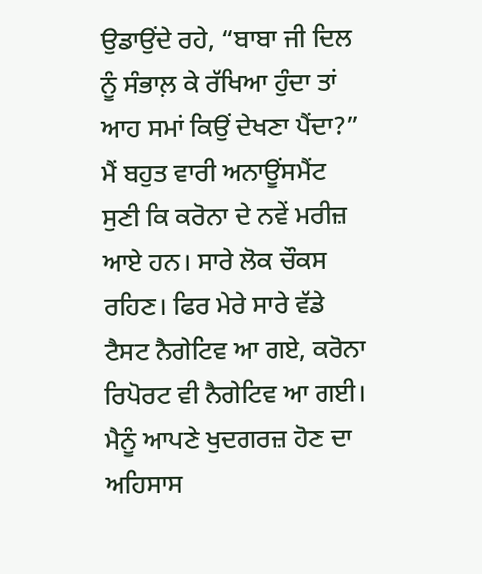ਉਡਾਉਂਦੇ ਰਹੇ, “ਬਾਬਾ ਜੀ ਦਿਲ ਨੂੰ ਸੰਭਾਲ਼ ਕੇ ਰੱਖਿਆ ਹੁੰਦਾ ਤਾਂ ਆਹ ਸਮਾਂ ਕਿਉਂ ਦੇਖਣਾ ਪੈਂਦਾ?” ਮੈਂ ਬਹੁਤ ਵਾਰੀ ਅਨਾਊਂਸਮੈਂਟ ਸੁਣੀ ਕਿ ਕਰੋਨਾ ਦੇ ਨਵੇਂ ਮਰੀਜ਼ ਆਏ ਹਨ। ਸਾਰੇ ਲੋਕ ਚੌਕਸ ਰਹਿਣ। ਫਿਰ ਮੇਰੇ ਸਾਰੇ ਵੱਡੇ ਟੈਸਟ ਨੈਗੇਟਿਵ ਆ ਗਏ, ਕਰੋਨਾ ਰਿਪੋਰਟ ਵੀ ਨੈਗੇਟਿਵ ਆ ਗਈ। ਮੈਨੂੰ ਆਪਣੇ ਖੁਦਗਰਜ਼ ਹੋਣ ਦਾ ਅਹਿਸਾਸ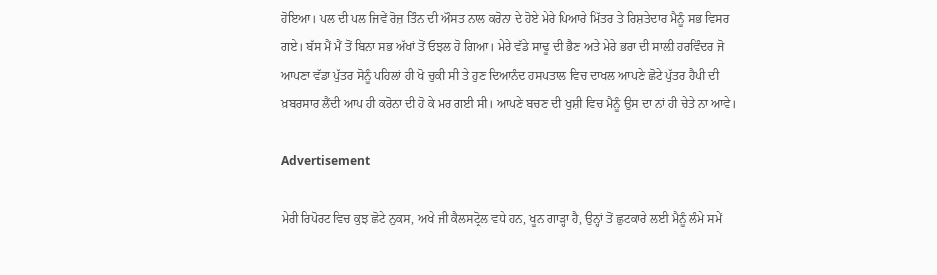ਹੋਇਆ। ਪਲ ਦੀ ਪਲ ਜਿਵੇਂ ਰੋਜ਼ ਤਿੰਨ ਦੀ ਔਸਤ ਨਾਲ ਕਰੋਨਾ ਦੇ ਹੋਏ ਮੇਰੇ ਪਿਆਰੇ ਮਿੱਤਰ ਤੇ ਰਿਸ਼ਤੇਦਾਰ ਮੈਨੂੰ ਸਭ ਵਿਸਰ ਗਏ। ਬੱਸ ਮੈਂ ਮੈਂ ਤੋਂ ਬਿਨਾ ਸਭ ਅੱਖਾਂ ਤੋਂ ਓਝਲ ਹੋ ਗਿਆ। ਮੇਰੇ ਵੱਡੇ ਸਾਢੂ ਦੀ ਭੈਣ ਅਤੇ ਮੇਰੇ ਭਰਾ ਦੀ ਸਾਲ਼ੀ ਹਰਵਿੰਦਰ ਜੋ ਆਪਣਾ ਵੱਡਾ ਪੁੱਤਰ ਸੋਨੂੰ ਪਹਿਲਾਂ ਹੀ ਖੋ ਚੁਕੀ ਸੀ ਤੇ ਹੁਣ ਦਿਆਨੰਦ ਹਸਪਤਾਲ ਵਿਚ ਦਾਖਲ ਆਪਣੇ ਛੋਟੇ ਪੁੱਤਰ ਹੈਪੀ ਦੀ ਖ਼ਬਰਸਾਰ ਲੈਂਦੀ ਆਪ ਹੀ ਕਰੋਨਾ ਦੀ ਹੋ ਕੇ ਮਰ ਗਈ ਸੀ। ਆਪਣੇ ਬਚਣ ਦੀ ਖੁਸ਼ੀ ਵਿਚ ਮੈਨੂੰ ਉਸ ਦਾ ਨਾਂ ਹੀ ਚੇਤੇ ਨਾ ਆਵੇ।

Advertisement

ਮੇਰੀ ਰਿਪੋਰਟ ਵਿਚ ਕੁਝ ਛੋਟੇ ਨੁਕਸ, ਅਖੇ ਜੀ ਕੈਲਸਟ੍ਰੋਲ ਵਧੇ ਹਨ, ਖੂਨ ਗਾੜ੍ਹਾ ਹੈ, ਉਨ੍ਹਾਂ ਤੋਂ ਛੁਟਕਾਰੇ ਲਈ ਮੈਨੂੰ ਲੰਮੇ ਸਮੇਂ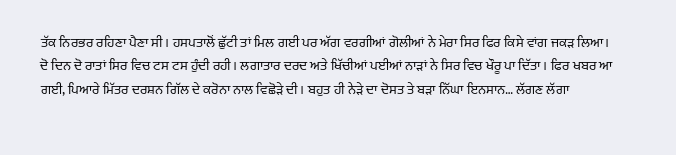ਤੱਕ ਨਿਰਭਰ ਰਹਿਣਾ ਪੈਣਾ ਸੀ। ਹਸਪਤਾਲੋਂ ਛੁੱਟੀ ਤਾਂ ਮਿਲ ਗਈ ਪਰ ਅੱਗ ਵਰਗੀਆਂ ਗੋਲੀਆਂ ਨੇ ਮੇਰਾ ਸਿਰ ਫਿਰ ਕਿਸੇ ਵਾਂਗ ਜਕੜ ਲਿਆ। ਦੋ ਦਿਨ ਦੋ ਰਾਤਾਂ ਸਿਰ ਵਿਚ ਟਸ ਟਸ ਹੁੰਦੀ ਰਹੀ। ਲਗਾਤਾਰ ਦਰਦ ਅਤੇ ਖਿੱਚੀਆਂ ਪਈਆਂ ਨਾੜਾਂ ਨੇ ਸਿਰ ਵਿਚ ਖੌਰੂ ਪਾ ਦਿੱਤਾ। ਫਿਰ ਖਬਰ ਆ ਗਈ, ਪਿਆਰੇ ਮਿੱਤਰ ਦਰਸ਼ਨ ਗਿੱਲ ਦੇ ਕਰੋਨਾ ਨਾਲ ਵਿਛੋੜੇ ਦੀ। ਬਹੁਤ ਹੀ ਨੇੜੇ ਦਾ ਦੋਸਤ ਤੇ ਬੜਾ ਨਿੱਘਾ ਇਨਸਾਨ… ਲੱਗਣ ਲੱਗਾ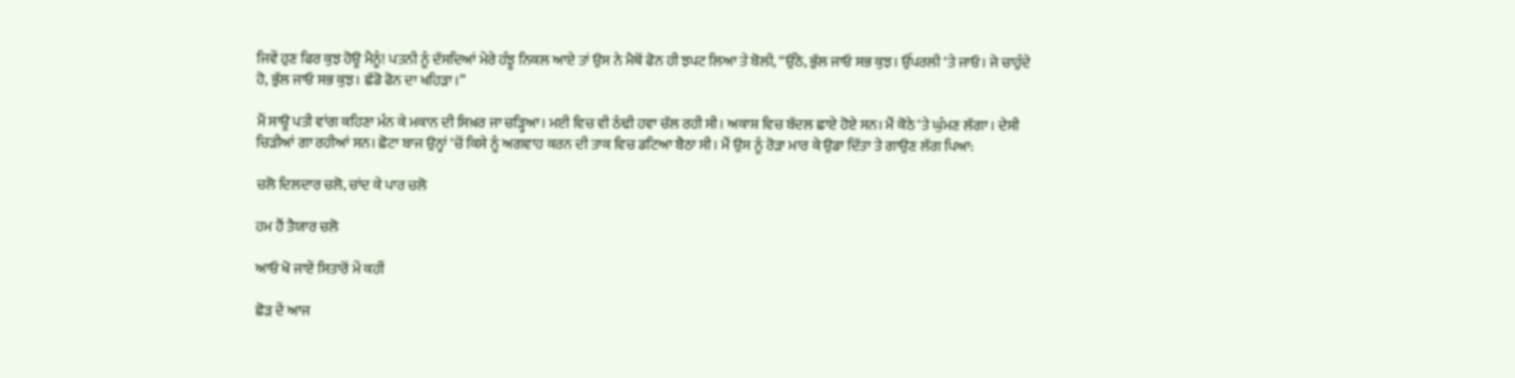ਜਿਵੇਂ ਹੁਣ ਫਿਰ ਕੁਝ ਹੋਊ ਮੈਨੂੰ! ਪਤਨੀ ਨੂੰ ਦੱਸਦਿਆਂ ਮੇਰੇ ਹੰਝੂ ਨਿਕਲ ਆਏ ਤਾਂ ਉਸ ਨੇ ਮੈਥੋਂ ਫੋਨ ਹੀ ਝਪਟ ਲਿਆ ਤੇ ਬੋਲੀ, “ਉੱਠੋ, ਭੁੱਲ ਜਾਓ ਸਭ ਕੁਝ। ਉੱਪਰਲੀ ‘ਤੇ ਜਾਓ। ਜੇ ਚਾਹੁੰਦੇ ਹੋ, ਭੁੱਲ ਜਾਓ ਸਭ ਕੁਝ। ਛੱਡੋ ਫੋਨ ਦਾ ਖਹਿੜਾ।”

ਮੈਂ ਸਾਊ ਪਤੀ ਵਾਂਗ ਕਹਿਣਾ ਮੰਨ ਕੇ ਮਕਾਨ ਦੀ ਸਿਖ਼ਰ ਜਾ ਚੜ੍ਹਿਆ। ਮਈ ਵਿਚ ਵੀ ਠੰਢੀ ਹਵਾ ਚੱਲ ਰਹੀ ਸੀ। ਅਕਾਸ਼ ਵਿਚ ਬੱਦਲ ਛਾਏ ਹੋਏ ਸਨ। ਮੈਂ ਕੋਠੇ ‘ਤੇ ਘੁੰਮਣ ਲੱਗਾ। ਦੇਸੀ ਚਿੜੀਆਂ ਗਾ ਰਹੀਆਂ ਸਨ। ਛੋਟਾ ਬਾਜ ਉਨ੍ਹਾਂ ‘ਚੋਂ ਕਿਸੇ ਨੂੰ ਅਗਵਾਹ ਕਰਨ ਦੀ ਤਾਕ ਵਿਚ ਡਟਿਆ ਬੈਠਾ ਸੀ। ਮੈਂ ਉਸ ਨੂੰ ਰੋੜਾ ਮਾਰ ਕੇ ਉਡਾ ਦਿੱਤਾ ਤੇ ਗਾਉਣ ਲੱਗ ਪਿਆ:

ਚਲੋ ਦਿਲਦਾਰ ਚਲੋ, ਚਾਂਦ ਕੇ ਪਾਰ ਚਲੋ

ਹਮ ਹੈਂ ਤੈਯਾਰ ਚਲੋ

ਆਓ ਖੋ ਜਾਏਂ ਸਿਤਾਰੋਂ ਮੇਂ ਕਹੀਂ

ਛੋੜ ਦੇਂ ਆਜ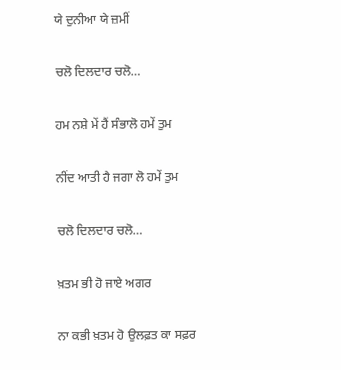ਯੇ ਦੁਨੀਆ ਯੇ ਜ਼ਮੀਂ

ਚਲੋ ਦਿਲਦਾਰ ਚਲੋ…

ਹਮ ਨਸ਼ੇ ਮੇਂ ਹੈਂ ਸੰਭਾਲੋ ਹਮੇਂ ਤੁਮ

ਨੀਂਦ ਆਤੀ ਹੈ ਜਗਾ ਲੋ ਹਮੇਂ ਤੁਮ

ਚਲੋ ਦਿਲਦਾਰ ਚਲੋ…

ਖ਼ਤਮ ਭੀ ਹੋ ਜਾਏ ਅਗਰ

ਨਾ ਕਭੀ ਖ਼ਤਮ ਹੋ ਉਲਫ਼ਤ ਕਾ ਸਫ਼ਰ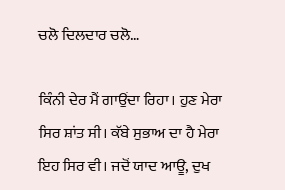ਚਲੋ ਦਿਲਦਾਰ ਚਲੋ…

ਕਿੰਨੀ ਦੇਰ ਮੈਂ ਗਾਉਂਦਾ ਰਿਹਾ। ਹੁਣ ਮੇਰਾ ਸਿਰ ਸ਼ਾਂਤ ਸੀ। ਕੱਬੇ ਸੁਭਾਅ ਦਾ ਹੈ ਮੇਰਾ ਇਹ ਸਿਰ ਵੀ। ਜਦੋਂ ਯਾਦ ਆਊ, ਦੁਖ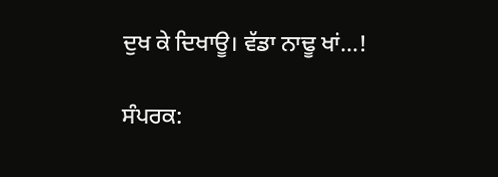ਦੁਖ ਕੇ ਦਿਖਾਊ। ਵੱਡਾ ਨਾਢੂ ਖਾਂ…!

ਸੰਪਰਕ: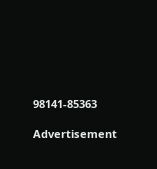98141-85363

Advertisement